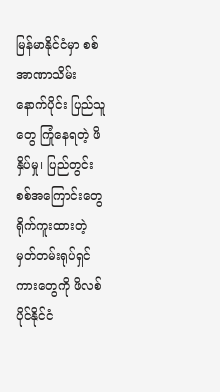မြန်မာနိုင်ငံမှာ စစ်အာဏာသိမ်းနောက်ပိုင်း ပြည်သူတွေ ကြုံနေရတဲ့ ဖိနှိပ်မှု၊ ပြည်တွင်းစစ်အကြောင်းတွေ ရိုက်ကူးထားတဲ့ မှတ်တမ်းရုပ်ရှင်ကားတွေကို ဖိလစ်ပိုင်နိုင်ငံ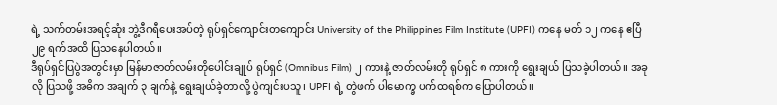ရဲ့ သက်တမ်းအရင့်ဆုံး ဘွဲ့ဒီဂရီပေးအပ်တဲ့ ရုပ်ရှင်ကျောင်းတကျောင်း University of the Philippines Film Institute (UPFI) ကနေ မတ် ၁၂ ကနေ ဧပြီ ၂၉ ရက်အထိ ပြသနေပါတယ်။
ဒီရုပ်ရှင်ပြပွဲအတွင်းမှာ မြန်မာဇာတ်လမ်းတိုပေါင်းချုပ် ရုပ်ရှင် (Omnibus Film) ၂ ကားနဲ့ ဇာတ်လမ်းတို ရုပ်ရှင် ၈ ကားကို ရွေးချယ် ပြသခဲ့ပါတယ်။ အခုလို ပြသဖို့ အဓိက အချက် ၃ ချက်နဲ့ ရွေးချယ်ခဲ့တာလို့ ပွဲကျင်းပသူ၊ UPFI ရဲ့ တွဲဖက် ပါမောက္ခ ပက်ထရစ်က ပြောပါတယ်။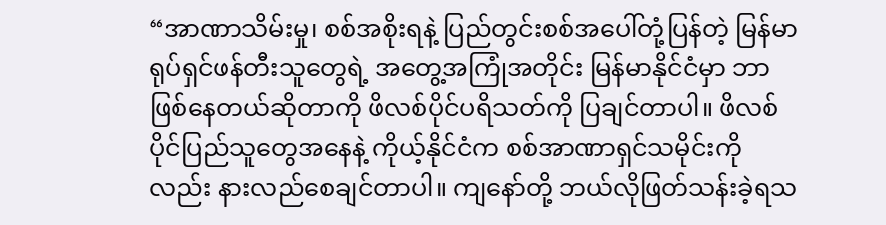“အာဏာသိမ်းမှု၊ စစ်အစိုးရနဲ့ ပြည်တွင်းစစ်အပေါ်တုံ့ပြန်တဲ့ မြန်မာရုပ်ရှင်ဖန်တီးသူတွေရဲ့ အတွေ့အကြုံအတိုင်း မြန်မာနိုင်ငံမှာ ဘာဖြစ်နေတယ်ဆိုတာကို ဖိလစ်ပိုင်ပရိသတ်ကို ပြချင်တာပါ။ ဖိလစ်ပိုင်ပြည်သူတွေအနေနဲ့ ကိုယ့်နိုင်ငံက စစ်အာဏာရှင်သမိုင်းကိုလည်း နားလည်စေချင်တာပါ။ ကျနော်တို့ ဘယ်လိုဖြတ်သန်းခဲ့ရသ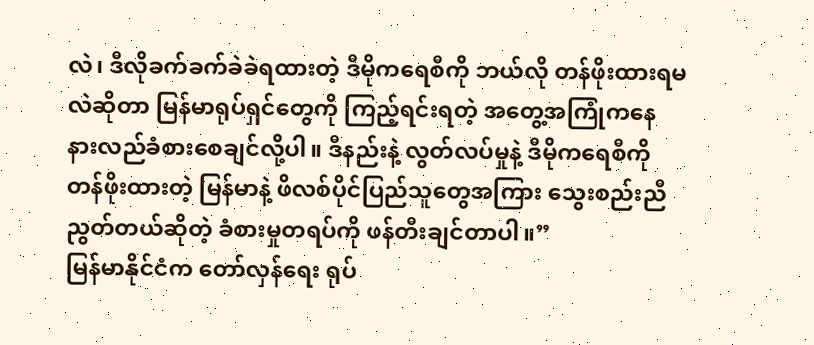လဲ၊ ဒီလိုခက်ခက်ခဲခဲရထားတဲ့ ဒီမိုကရေစီကို ဘယ်လို တန်ဖိုးထားရမလဲဆိုတာ မြန်မာရုပ်ရှင်တွေကို ကြည့်ရင်းရတဲ့ အတွေ့အကြုံကနေ နားလည်ခံစားစေချင်လို့ပါ။ ဒီနည်းနဲ့ လွတ်လပ်မှုနဲ့ ဒီမိုကရေစီကို တန်ဖိုးထားတဲ့ မြန်မာနဲ့ ဖိလစ်ပိုင်ပြည်သူတွေအကြား သွေးစည်းညီညွတ်တယ်ဆိုတဲ့ ခံစားမှုတရပ်ကို ဖန်တီးချင်တာပါ။”
မြန်မာနိုင်ငံက တော်လှန်ရေး ရုပ်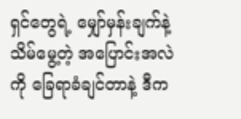ရှင်တွေရဲ့ မျှော်မှန်းချက်နဲ့ သိမ်မွေ့တဲ့ အပြောင်းအလဲကို ခြေရာခံချင်တာနဲ့ ဒီက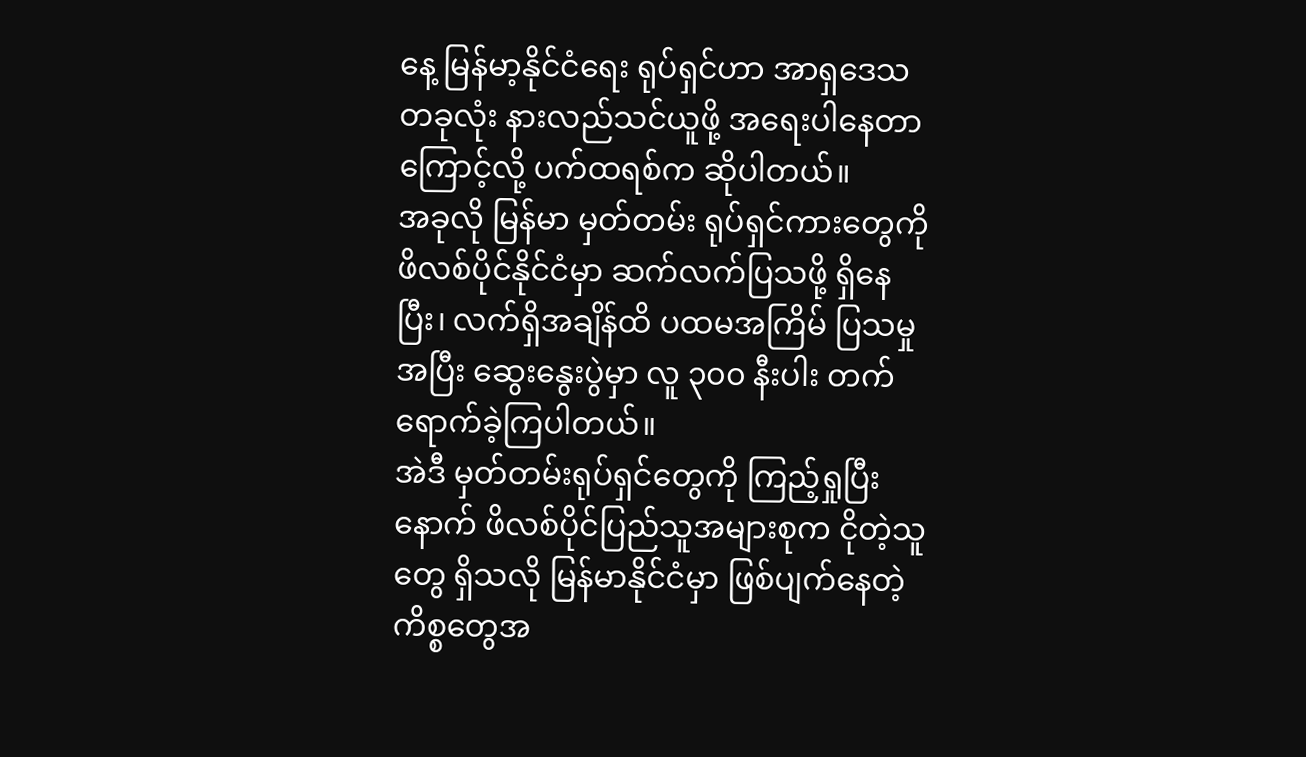နေ့ မြန်မာ့နိုင်ငံရေး ရုပ်ရှင်ဟာ အာရှဒေသတခုလုံး နားလည်သင်ယူဖို့ အရေးပါနေတာကြောင့်လို့ ပက်ထရစ်က ဆိုပါတယ်။
အခုလို မြန်မာ မှတ်တမ်း ရုပ်ရှင်ကားတွေကို ဖိလစ်ပိုင်နိုင်ငံမှာ ဆက်လက်ပြသဖို့ ရှိနေပြီး၊ လက်ရှိအချိန်ထိ ပထမအကြိမ် ပြသမှုအပြီး ဆွေးနွေးပွဲမှာ လူ ၃၀၀ နီးပါး တက်ရောက်ခဲ့ကြပါတယ်။
အဲဒီ မှတ်တမ်းရုပ်ရှင်တွေကို ကြည့်ရှုပြီးနောက် ဖိလစ်ပိုင်ပြည်သူအများစုက ငိုတဲ့သူတွေ ရှိသလို မြန်မာနိုင်ငံမှာ ဖြစ်ပျက်နေတဲ့ ကိစ္စတွေအ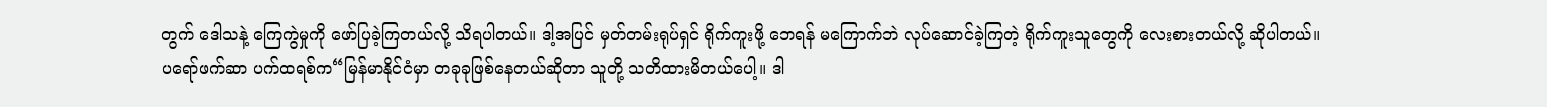တွက် ဒေါသနဲ့ ကြေကွဲမှုကို ဖော်ပြခဲ့ကြတယ်လို့ သိရပါတယ်။ ဒါ့အပြင် မှတ်တမ်းရုပ်ရှင် ရိုက်ကူးဖို့ ဘေရန် မကြောက်ဘဲ လုပ်ဆောင်ခဲ့ကြတဲ့ ရိုက်ကူးသူတွေကို လေးစားတယ်လို့ ဆိုပါတယ်။
ပရော်ဖက်ဆာ ပက်ထရစ်က“မြန်မာနိုင်ငံမှာ တခုခုဖြစ်နေတယ်ဆိုတာ သူတို့ သတိထားမိတယ်ပေါ့။ ဒါ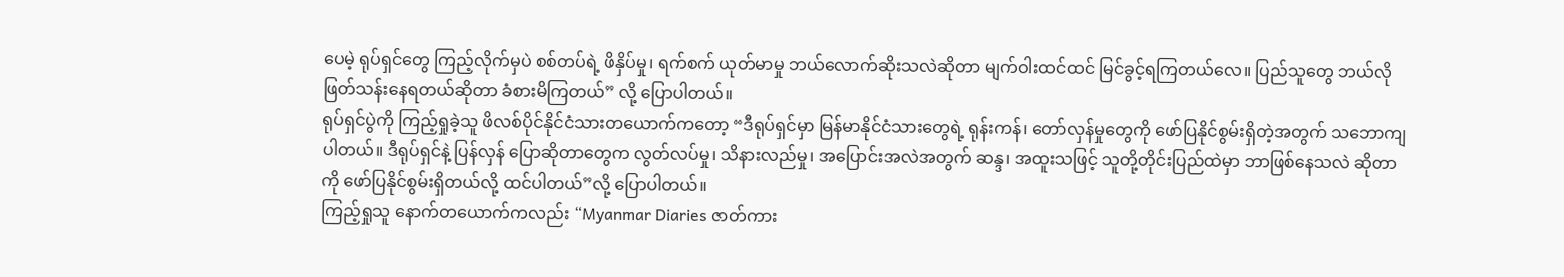ပေမဲ့ ရုပ်ရှင်တွေ ကြည့်လိုက်မှပဲ စစ်တပ်ရဲ့ ဖိနှိပ်မှု၊ ရက်စက် ယုတ်မာမှု ဘယ်လောက်ဆိုးသလဲဆိုတာ မျက်ဝါးထင်ထင် မြင်ခွင့်ရကြတယ်လေ။ ပြည်သူတွေ ဘယ်လိုဖြတ်သန်းနေရတယ်ဆိုတာ ခံစားမိကြတယ်” လို့ ပြောပါတယ်။
ရုပ်ရှင်ပွဲကို ကြည့်ရှုခဲ့သူ ဖိလစ်ပိုင်နိုင်ငံသားတယောက်ကတော့ “ဒီရုပ်ရှင်မှာ မြန်မာနိုင်ငံသားတွေရဲ့ ရုန်းကန်၊ တော်လှန်မှုတွေကို ဖော်ပြနိုင်စွမ်းရှိတဲ့အတွက် သဘောကျပါတယ်။ ဒီရုပ်ရှင်နဲ့ ပြန်လှန် ပြောဆိုတာတွေက လွတ်လပ်မှု၊ သိနားလည်မှု၊ အပြောင်းအလဲအတွက် ဆန္ဒ၊ အထူးသဖြင့် သူတို့တိုင်းပြည်ထဲမှာ ဘာဖြစ်နေသလဲ ဆိုတာကို ဖော်ပြနိုင်စွမ်းရှိတယ်လို့ ထင်ပါတယ်”လို့ ပြောပါတယ်။
ကြည့်ရှုသူ နောက်တယောက်ကလည်း “Myanmar Diaries ဇာတ်ကား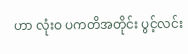ဟာ လုံးဝ ပကတိအတိုင်း ပွင့်လင်း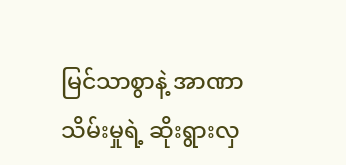မြင်သာစွာနဲ့ အာဏာသိမ်းမှုရဲ့ ဆိုးရွားလှ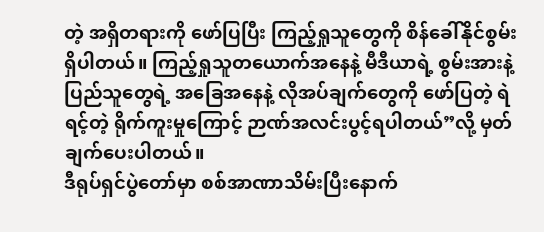တဲ့ အရှိတရားကို ဖော်ပြပြီး ကြည့်ရှုသူတွေကို စိန်ခေါ်နိုင်စွမ်း ရှိပါတယ်။ ကြည့်ရှုသူတယောက်အနေနဲ့ မီဒီယာရဲ့ စွမ်းအားနဲ့ ပြည်သူတွေရဲ့ အခြေအနေနဲ့ လိုအပ်ချက်တွေကို ဖော်ပြတဲ့ ရဲရင့်တဲ့ ရိုက်ကူးမှုကြောင့် ဉာဏ်အလင်းပွင့်ရပါတယ်”လို့ မှတ်ချက်ပေးပါတယ်။
ဒီရုပ်ရှင်ပွဲတော်မှာ စစ်အာဏာသိမ်းပြီးနောက်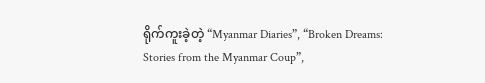ရိုက်ကူးခဲ့တဲ့ “Myanmar Diaries”, “Broken Dreams: Stories from the Myanmar Coup”,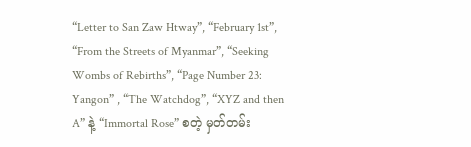“Letter to San Zaw Htway”, “February 1st”, “From the Streets of Myanmar”, “Seeking Wombs of Rebirths”, “Page Number 23: Yangon” , “The Watchdog”, “XYZ and then A” နဲ့ “Immortal Rose” စတဲ့ မှတ်တမ်း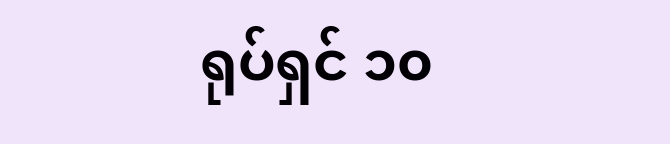ရုပ်ရှင် ၁၀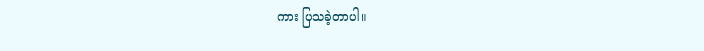ကား ပြသခဲ့တာပါ။